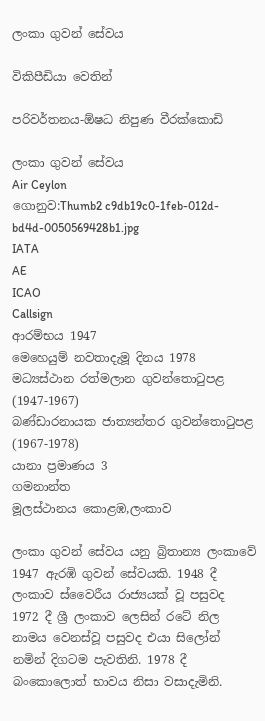ලංකා ගුවන් සේවය

විකිපීඩියා වෙතින්

පරිවර්තනය-ඕෂධ නිපුණ වීරක්කොඩි

ලංකා ගුවන් සේවය
Air Ceylon
ගොනුව:Thumb2 c9db19c0-1feb-012d-bd4d-0050569428b1.jpg
IATA
AE
ICAO
Callsign
ආරම්භය 1947
මෙහෙයුම් නවතාදැමූ දිනය 1978
මධ්‍යස්ථාන රත්මලාන ගුවන්තොටුපළ (1947-1967)
බණ්ඩාරනායක ජාත්‍යන්තර ගුවන්තොටුපළ (1967-1978)
යානා ප්‍රමාණය 3
ගමනාන්ත
මූලස්ථානය කොළඹ,ලංකාව

ලංකා ගුවන් සේවය යනු බ්‍රිතාන්‍ය ලංකාවේ 1947 ඇරඹි ගුවන් සේවයකි. 1948 දී ලංකාව ස්වෛරීය රාජ්‍යයක් වූ පසුවද 1972 දී ශ්‍රී ලංකාව ලෙසින් රටේ නිල නාමය වෙනස්වූ පසුවද එයා සිලෝන් නමින් දිගටම පැවතිනි. 1978 දී බංකොලොත් භාවය නිසා වසාදැමිනි.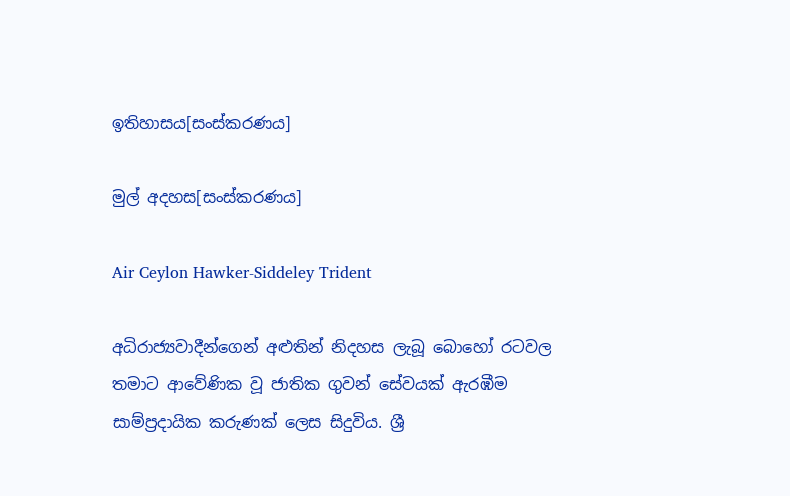ඉතිහාසය[සංස්කරණය]

මුල් අදහස[සංස්කරණය]

Air Ceylon Hawker-Siddeley Trident

අධිරාජ්‍යවාදීන්ගෙන් අළුතින් නිදහස ලැබූ බොහෝ රටවල තමාට ආවේණික වූ ජාතික ගුවන් සේවයක් ඇරඹීම සාම්ප්‍රදායික කරුණක් ලෙස සිදුවිය. ශ්‍රී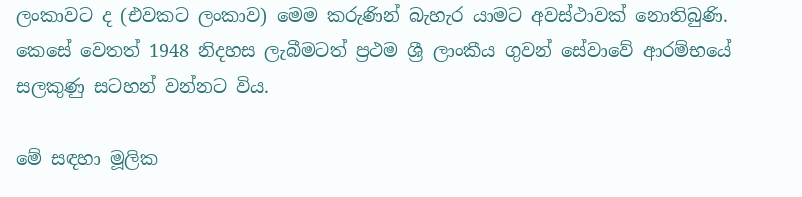ලංකාවට ද (එවකට ලංකාව) මෙම කරුණින් බැහැර යාමට අවස්ථාවක් නොතිබුණි. කෙසේ වෙතත් 1948 නිදහස ලැබීමටත් ප්‍රථම ශ්‍රී ලාංකීය ගුවන් සේවාවේ ආරම්භයේ සලකුණු සටහන් වන්නට විය.

මේ සඳහා මූලික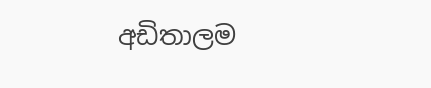අඩිතාලම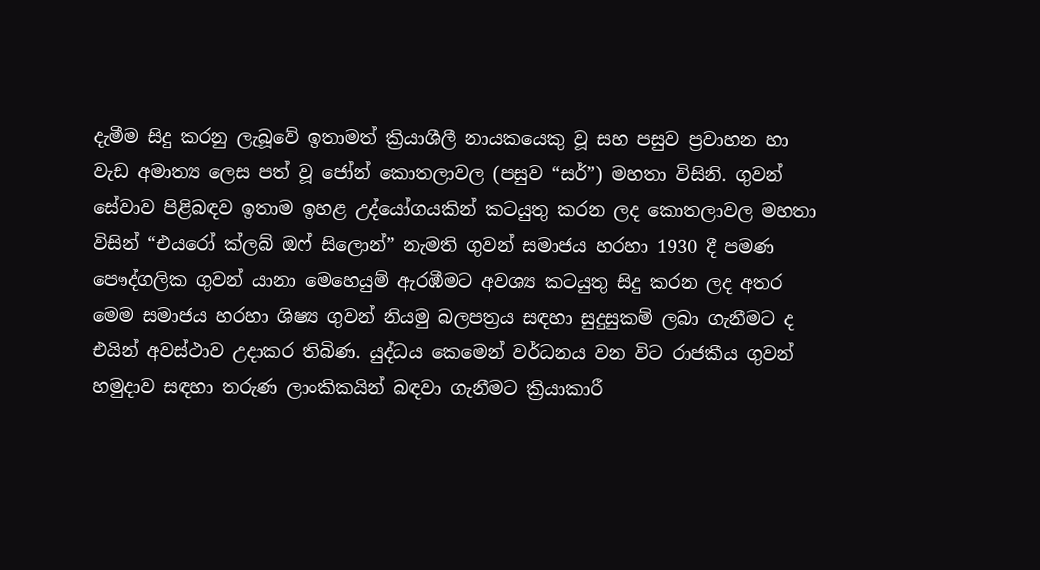දැමීම සිදු කරනු ලැබූවේ ඉතාමත් ක්‍රියාශීලී නායකයෙකු වූ සහ පසුව ප්‍රවාහන හා වැඩ අමාත්‍ය ලෙස පත් වූ ජෝන් කොතලාවල (පසුව “සර්”) මහතා විසිනි. ගුවන් සේවාව පිළිබඳව ඉතාම ඉහළ උද්යෝගයකින් කටයුතු කරන ලද කොතලාවල මහතා විසින් “එයරෝ ක්ලබ් ඔෆ් සිලොන්” නැමති ගුවන් සමාජය හරහා 1930 දී පමණ පෞද්ගලික ගුවන් යානා මෙහෙයුම් ඇරඹීමට අවශ්‍ය කටයුතු සිදු කරන ලද අතර මෙම සමාජය හරහා ශිෂ්‍ය ගුවන් නියමු බලපත්‍රය සඳහා සුදුසුකම් ලබා ගැනීමට ද එයින් අවස්ථාව උදාකර තිබිණ. යුද්ධය කෙමෙන් වර්ධනය වන විට රාජකීය ගුවන් හමුදාව සඳහා තරුණ ලාංකිකයින් බඳවා ගැනීමට ක්‍රියාකාරී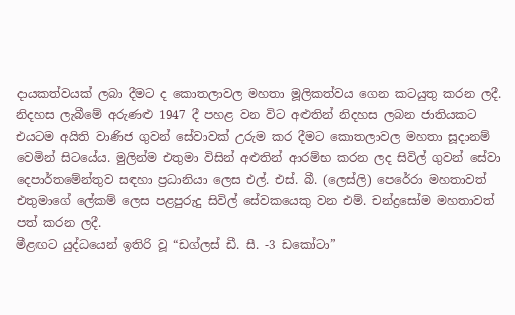දායකත්වයක් ලබා දීමට ද කොතලාවල මහතා මූලිකත්වය ගෙන කටයුතු කරන ලදී.
නිදහස ලැබීමේ අරුණළු 1947 දී පහළ වන විට අළුතින් නිදහස ලබන ජාතියකට එයටම අයිති වාණිජ ගුවන් සේවාවක් උරුම කර දීමට කොතලාවල මහතා සූදානම් වෙමින් සිටයේය. මුලින්ම එතුමා විසින් අළුතින් ආරම්භ කරන ලද සිවිල් ගුවන් සේවා දෙපාර්තමේන්තුව සඳහා ප්‍රධානියා ලෙස එල්. එස්. බී. (ලෙස්ලි) පෙරේරා මහතාවත් එතුමාගේ ලේකම් ලෙස පළපුරුදු සිවිල් සේවකයෙකු වන එම්. චන්ද්‍රසෝම මහතාවත් පත් කරන ලදී.
මීළඟට යුද්ධයෙන් ඉතිරි වූ “ඩග්ලස් ඩී. සී. -3 ඩකෝටා”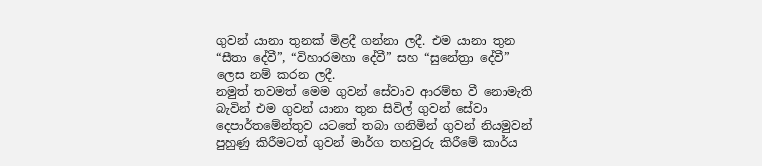ගුවන් යානා තුනක් මිළදී ගන්නා ලදී. එම යානා තුන “සීතා දේවී”, “විහාරමහා දේවී” සහ “සුනේත්‍රා දේවී” ලෙස නම් කරන ලදී.
නමුත් තවමත් මෙම ගුවන් සේවාව ආරම්භ වී නොමැති බැවින් එම ගුවන් යානා තුන සිවිල් ගුවන් සේවා දෙපාර්තමේන්තුව යටතේ තබා ගනිමින් ගුවන් නියමුවන් පුහුණු කිරීමටත් ගුවන් මාර්ග තහවුරු කිරීමේ කාර්ය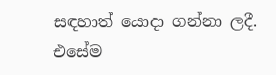සඳහාත් යොදා ගන්නා ලදී. එසේම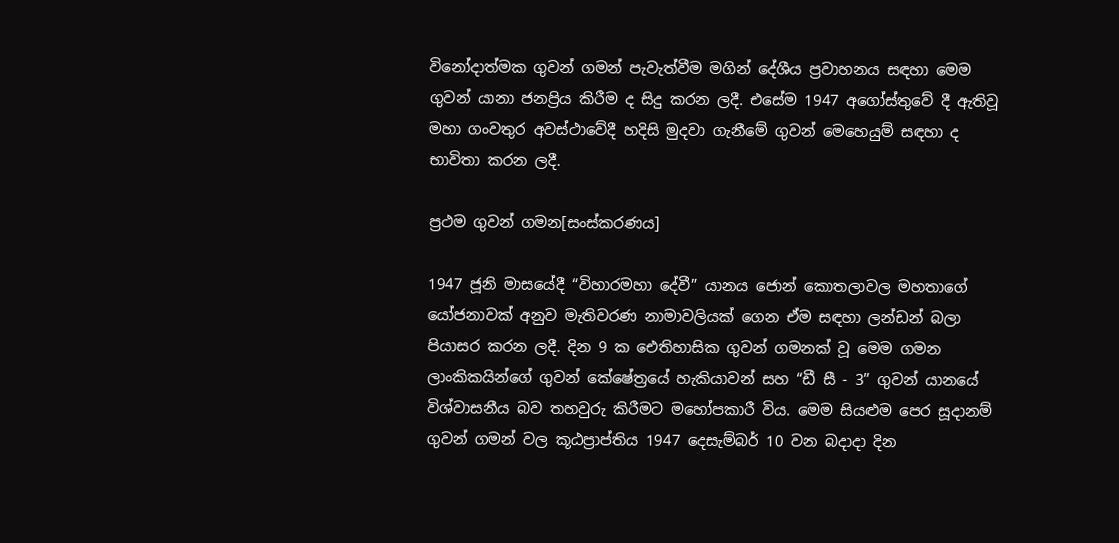විනෝදාත්මක ගුවන් ගමන් පැවැත්වීම මගින් දේශීය ප්‍රවාහනය සඳහා මෙම ගුවන් යානා ජනප්‍රිය කිරීම ද සිදු කරන ලදී. එසේම 1947 අගෝස්තුවේ දී ඇතිවූ මහා ගංවතුර අවස්ථාවේදී හදිසි මුදවා ගැනීමේ ගුවන් මෙහෙයුම් සඳහා ද භාවිතා කරන ලදී.

ප්‍රථම ගුවන් ගමන[සංස්කරණය]

1947 ජූනි මාසයේදී “විහාරමහා දේවී” යානය ජොන් කොතලාවල මහතාගේ යෝජනාවක් අනුව මැතිවරණ නාමාවලියක් ගෙන ඒම සඳහා ලන්ඩන් බලා පියාසර කරන ලදී. දින 9 ක ඓතිහාසික ගුවන් ගමනක් වූ මෙම ගමන ලාංකිකයින්ගේ ගුවන් කේෂේත්‍රයේ හැකියාවන් සහ “ඩී සී - 3” ගුවන් යානයේ විශ්වාසනීය බව තහවුරු කිරීමට මහෝපකාරී විය. මෙම සියළුම පෙර සූදානම් ගුවන් ගමන් වල කූඨප්‍රාප්තිය 1947 දෙසැම්බර් 10 වන බදාදා දින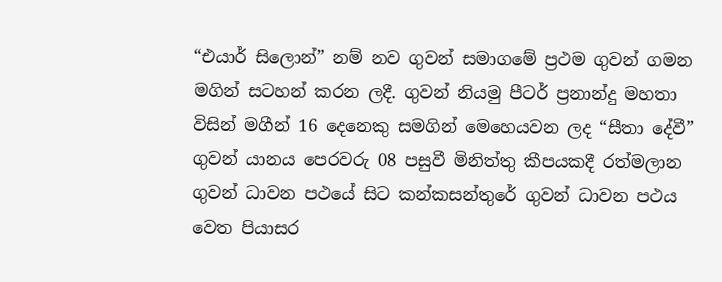“එයාර් සිලොන්” නම් නව ගුවන් සමාගමේ ප්‍රථම ගුවන් ගමන මගින් සටහන් කරන ලදී. ගුවන් නියමු පීටර් ප්‍රනාන්දු මහතා විසින් මගීන් 16 දෙනෙකු සමගින් මෙහෙයවන ලද “සීතා දේවී” ගුවන් යානය පෙරවරු 08 පසුවී මිනිත්තු කීපයකදී රත්මලාන ගුවන් ධාවන පථයේ සිට කන්කසන්තුරේ ගුවන් ධාවන පථය වෙත පියාසර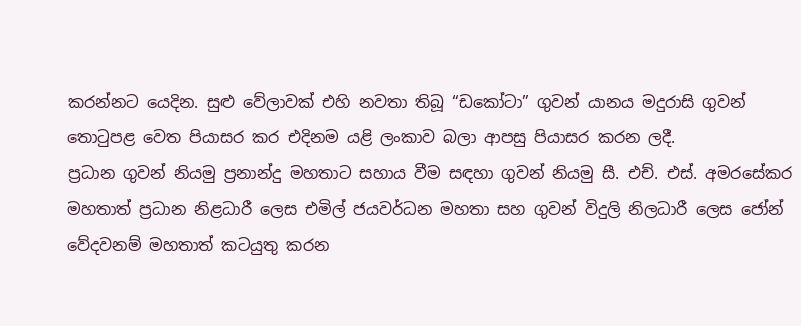කරන්නට යෙදින. සුළු වේලාවක් එහි නවතා තිබූ “ඩකෝටා” ගුවන් යානය මදුරාසි ගුවන් තොටුපළ වෙත පියාසර කර එදිනම යළි ලංකාව බලා ආපසු පියාසර කරන ලදී.
ප්‍රධාන ගුවන් නියමු ප්‍රනාන්දු මහතාට සහාය වීම සඳහා ගුවන් නියමු සී. එච්. එස්. අමරසේකර මහතාත් ප්‍රධාන නිළධාරී ලෙස එමිල් ජයවර්ධන මහතා සහ ගුවන් විදුලි නිලධාරී ලෙස ජෝන් වේදවනම් මහතාත් කටයුතු කරන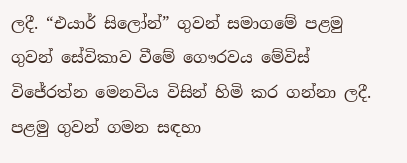ලදී. “එයාර් සිලෝන්” ගුවන් සමාගමේ පළමු ගුවන් සේවිකාව වීමේ ගෞරවය මේවිස් විජේරත්න මෙනවිය විසින් හිමි කර ගන්නා ලදී.
පළමු ගුවන් ගමන සඳහා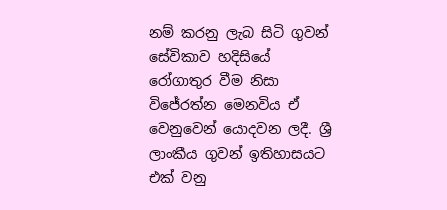නම් කරනු ලැබ සිටි ගුවන් සේවිකාව හදිසියේ රෝගාතුර වීම නිසා විජේරත්න මෙනවිය ඒ වෙනුවෙන් යොදවන ලදී. ශ්‍රී ලාංකීය ගුවන් ඉතිහාසයට එක් වනු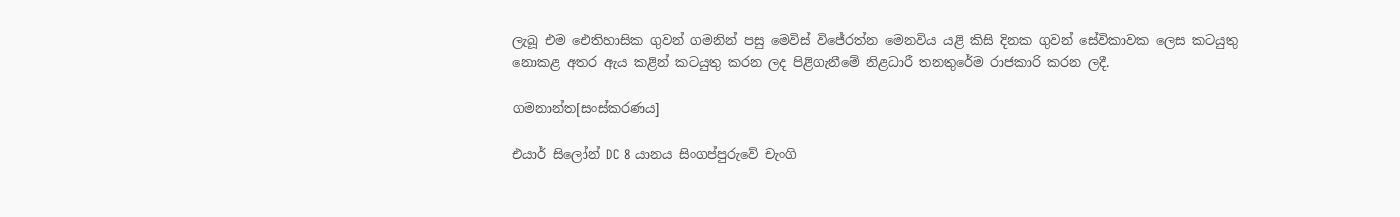ලැබූ එම ඓතිහාසික ගුවන් ගමනින් පසු මෙවිස් විජේරත්න මෙනවිය යළි කිසි දිනක ගුවන් සේවිකාවක ලෙස කටයුතු නොකළ අතර ඇය කළින් කටයුතු කරන ලද පිළිගැනීමේ නිළධාරී තනතුරේම රාජකාරි කරන ලදී.

ගමනාන්ත[සංස්කරණය]

එයාර් සිලෝන් DC 8 යානය සිංගප්පුරුවේ චැංගි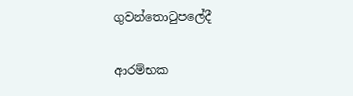ගුවන්තොටුපලේදී

ආරම්භක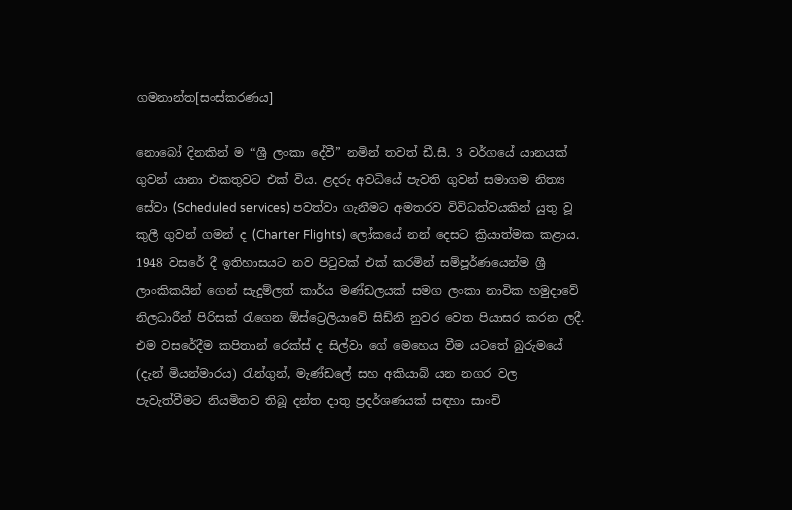ගමනාන්ත[සංස්කරණය]

නොබෝ දිනකින් ම “ශ්‍රී ලංකා දේවී” නමින් තවත් ඩී.සී. 3 වර්ගයේ යානයක් ගුවන් යානා එකතුවට එක් විය. ළදරු අවධියේ පැවති ගුවන් සමාගම නිත්‍ය සේවා (Scheduled services) පවත්වා ගැනීමට අමතරව විවිධත්වයකින් යුතු වූ කුලී ගුවන් ගමන් ද (Charter Flights) ලෝකයේ නන් දෙසට ක්‍රියාත්මක කළාය. 1948 වසරේ දී ඉතිහාසයට නව පිටුවක් එක් කරමින් සම්පූර්ණයෙන්ම ශ්‍රී ලාංකිකයින් ගෙන් සැදුම්ලත් කාර්ය මණ්ඩලයක් සමග ලංකා නාවික හමුදාවේ නිලධාරීන් පිරිසක් රැගෙන ඕස්ට්‍රෙලියාවේ සිඩ්නි නුවර වෙත පියාසර කරන ලදී.
එම වසරේදීම කපිතාන් රෙක්ස් ද සිල්වා ගේ මෙහෙය වීම යටතේ බුරුමයේ (දැන් මියන්මාරය) රැන්ගුන්, මැණ්ඩලේ සහ අකියාබ් යන නගර වල පැවැත්වීමට නියමිතව තිබූ දන්ත දාතු ප්‍රදර්ශණයක් සඳහා සාංචි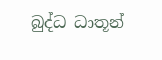බුද්ධ ධාතූන්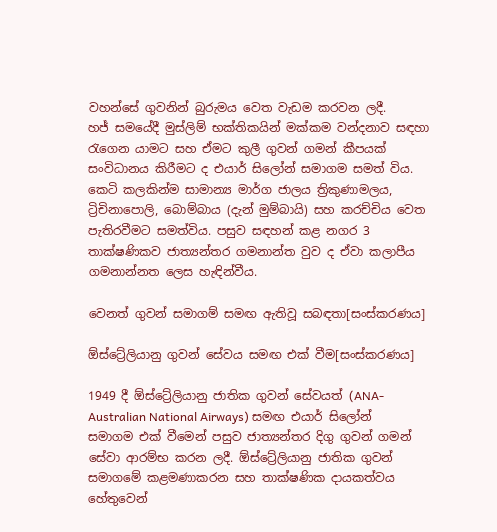වහන්සේ ගුවනින් බුරුමය වෙත වැඩම කරවන ලදී.
හජ් සමයේදී මුස්ලිම් භක්තිකයින් මක්කම වන්දනාව සඳහා රැගෙන යාමට සහ ඒමට කුලී ගුවන් ගමන් කීපයක් සංවිධානය කිරීමට ද එයාර් සිලෝන් සමාගම සමත් විය.
කෙටි කලකින්ම සාමාන්‍ය මාර්ග ජාලය ත්‍රිකුණාමලය, ට්‍රිචිනාපොලි, බොම්බාය (දැන් මුම්බායි) සහ කරච්චිය වෙත පැතිරවීමට සමත්විය. පසුව සඳහන් කළ නගර 3 තාක්ෂණිකව ජාත්‍යන්තර ගමනාන්ත වුව ද ඒවා කලාපීය ගමනාන්නත ලෙස හැඳින්වීය.

වෙනත් ගුවන් සමාගම් සමඟ ඇතිවූ සබඳතා[සංස්කරණය]

ඕස්ට්‍රේලියානු ගුවන් සේවය සමඟ එක් වීම[සංස්කරණය]

1949 දී ඕස්ට්‍රේලියානු ජාතික ගුවන් සේවයත් (ANA-Australian National Airways) සමඟ එයාර් සිලෝන් සමාගම එක් වී‍මෙන් පසුව ජාත්‍යන්තර දිගු ගුවන් ගමන් සේවා ආරම්භ කරන ලදී. ඕස්ට්‍රේලියානු ජාතික ගුවන් සමාගමේ කළමණාකරන සහ තාක්ෂණික දායකත්වය හේතුවෙන්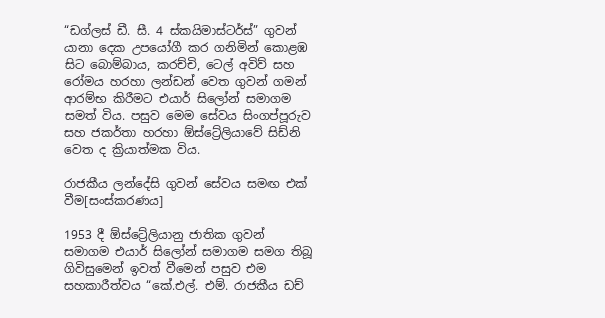“ඩග්ලස් ඩී. සී. 4 ස්කයිමාස්ටර්ස්” ගුවන් යානා දෙක උපයෝගී කර ගනිමින් කොළඹ සිට බොම්බාය, කරච්චි, ටෙල් අවිව් සහ රෝමය හරහා ලන්ඩන් වෙත ගුවන් ගමන් ආරම්භ කිරීමට එයාර් සිලෝන් සමාගම සමත් විය. පසුව මෙම සේවය සිංගප්පූරුව සහ ජකර්තා හරහා ඕස්ට්‍රේලියාවේ සිඩ්නි වෙත ද ක්‍රියාත්මක විය.

රාජකීය ලන්දේසි ගුවන් සේවය සමඟ එක් වීම[සංස්කරණය]

1953 දී ඕස්ට්‍රේලියානු ජාතික ගුවන් සමාගම එයාර් සිලෝන් සමාගම සමග තිබූ ගිවිසුමෙන් ඉවත් වීමෙන් පසුව එම සහකාරීත්වය “කේ.එල්. එම්. රාජකීය ඩච්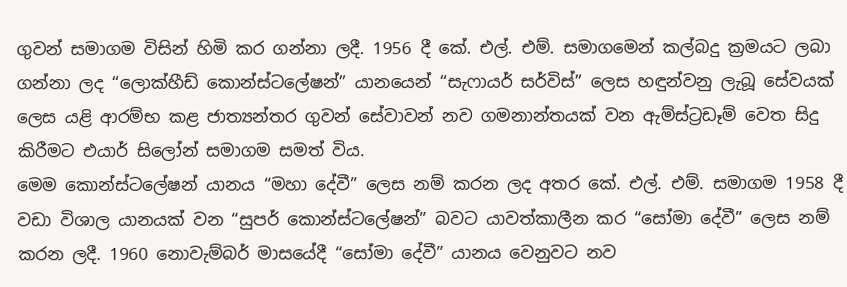ගුවන් සමාගම විසින් හිමි කර ගන්නා ලදී. 1956 දී කේ. එල්. එම්. සමාගමෙන් කල්බදු ක්‍රමයට ලබා ගන්නා ලද “ලොක්හීඩ් කොන්ස්ටලේෂන්” යානයෙන් “සැෆායර් සර්විස්” ලෙස හඳුන්වනු ලැබූ සේ‍වයක් ලෙස යළි ආරම්භ කළ ජාත්‍යන්තර ගුවන් සේවාවන් නව ගමනාන්තයක් වන ඇම්ස්ට්‍රඩෑම් වෙත සිදු කිරීමට එයාර් සිලෝන් සමාගම සමත් විය.
මෙම කොන්ස්ටලේෂන් යානය “මහා දේවී” ලෙස නම් කරන ලද අතර කේ. එල්. එම්. සමාගම 1958 දී වඩා විශාල යානයක් වන “සුපර් කොන්ස්ටලේෂන්” බවට යාවත්කාලීන කර “සෝමා දේවී” ලෙස නම් කරන ලදී. 1960 නොවැම්බර් මාසයේදී “සෝමා දේවී” යානය වෙනුවට නව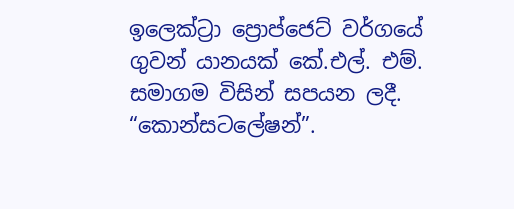ඉලෙක්ට්‍රා ප්‍රොප්ජෙට් වර්ගයේ ගුවන් යානයක් කේ.එල්. එම්. සමාගම විසින් සපයන ලදී. “කොන්සටලේෂන්”.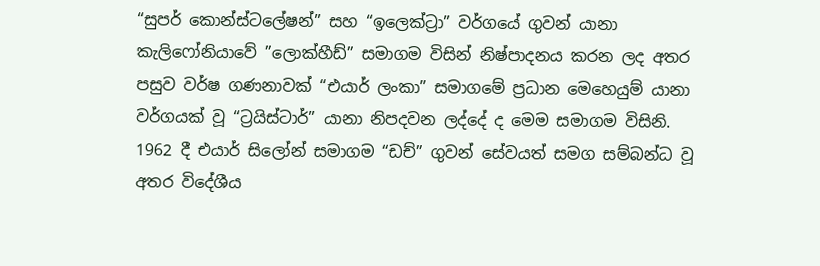“සුපර් කොන්ස්ටලේෂන්” සහ “ඉලෙක්ට්‍රා” වර්ගයේ ගුවන් යානා කැලිෆෝනියාවේ ‍”ලොක්හීඩ්” සමාගම විසින් නිෂ්පාදනය කරන ලද අතර පසුව වර්ෂ ගණනාවක් “එයාර් ලංකා” සමාගමේ ප්‍රධාන මෙහෙයුම් යානා වර්ගයක් වූ “ට්‍රයිස්ටාර්” යානා නිපදවන ලද්දේ ද මෙම සමාගම විසිනි. 1962 දී එයාර් සිලෝන් සමාගම “ඩච්” ගුවන් සේවයත් සමග සම්බන්ධ වූ අතර විදේශීය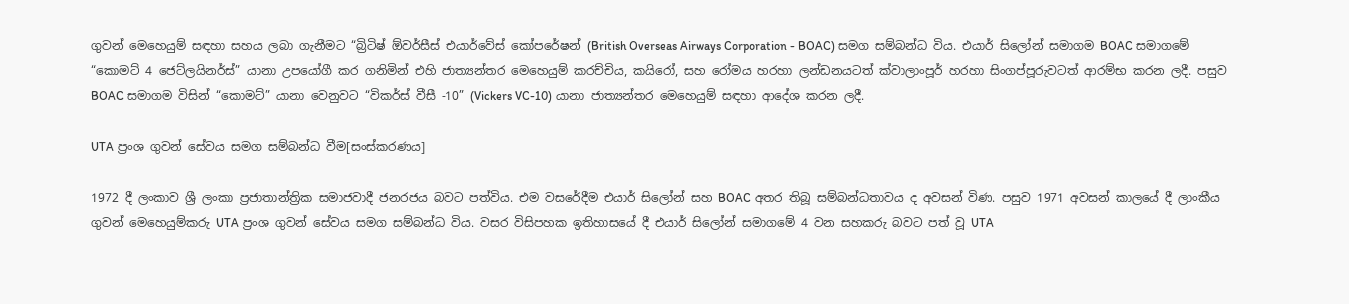ගුවන් මෙහෙයුම් සඳහා සහය ලබා ගැනීමට “බ්‍රිටිෂ් ඕවර්සීස් එයාර්වේස් කෝපරේෂන් (British Overseas Airways Corporation - BOAC) සමග සම්බන්ධ විය. එයාර් සිලෝන් සමාගම BOAC සමාගමේ “කොමට් 4 ජෙට්ලයිනර්ස්” යානා උපයෝගී කර ගනිමින් එහි ජාත්‍යන්තර මෙහෙයුම් කරච්චිය, කයිරෝ, සහ රෝමය හරහා ලන්ඩනයටත් ක්වාලාංපූර් හරහා සිංගප්පූරුවටත් ආරම්භ කරන ලදී. පසුව BOAC සමාගම විසින් “කොමට්” යානා වෙනුවට “විකර්ස් වීසී -10” (Vickers VC-10) යානා ජාත්‍යන්තර මෙහෙයුම් සඳහා ආදේශ කරන ලදී.

UTA ප්‍රංශ ගුවන් සේවය සමග සම්බන්ධ වීම[සංස්කරණය]

1972 දී ලංකාව ශ්‍රී ලංකා ප්‍රජාතාන්ත්‍රික සමාජවාදී ජනරජය බවට පත්විය. එම වසරේදීම එයාර් සිලෝන් සහ BOAC අතර තිබූ සම්බන්ධතාවය ද අවසන් විණ. පසුව 1971 අවසන් කාලයේ දී ලාංකීය ගුවන් මෙහෙයුම්කරු UTA ප්‍රංශ ගුවන් සේවය සමග සම්බන්ධ විය. වසර විසිපහක ඉතිහාසයේ දී එයාර් සිලෝන් සමාගමේ 4 වන සහකරු බවට පත් වූ UTA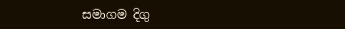සමාගම දිගු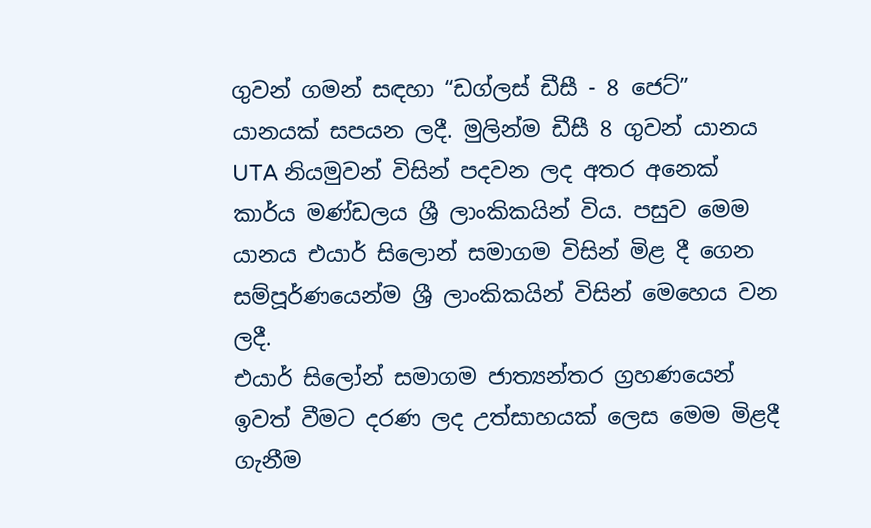ගුවන් ගමන් සඳහා “ඩග්ලස් ඩීසී - 8 ජෙට්” යානයක් සපයන ලදී. මුලින්ම ඩීසී 8 ගුවන් යානය UTA නියමුවන් විසින් පදවන ලද අතර අනෙක් කාර්ය මණ්ඩලය ශ්‍රී ලාංකිකයින් විය. පසුව මෙම යානය එයාර් සිලොන් සමාගම විසින් මිළ දී ගෙන සම්පූර්ණයෙන්ම ශ්‍රී ලාංකිකයින් විසින් මෙහෙය වන ලදී.
එයාර් සිලෝන් සමාගම ජාත්‍යන්තර ග්‍රහණයෙන් ඉවත් වීමට දරණ ලද උත්සාහයක් ලෙස මෙම මිළදී ගැනීම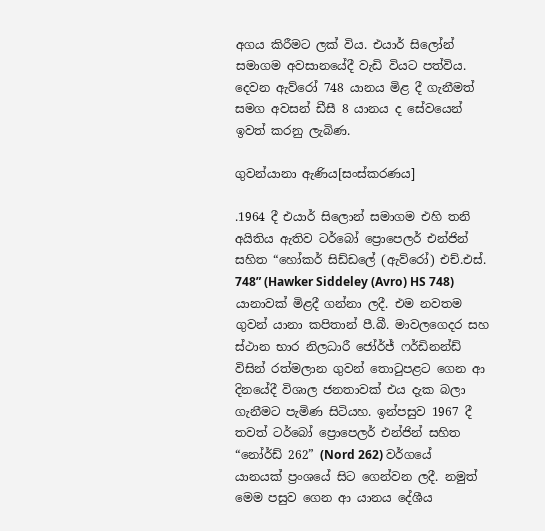අගය කිරීමට ලක් විය. එයාර් සිලෝන් සමාගම අවසානයේදී වැඩි වියට පත්විය. දෙවන ඇව්රෝ 748 යානය මිළ දී ගැනීමත් සමග අවසන් ඩීසී 8 යානය ද සේවයෙන් ඉවත් කරනු ලැබිණ.

ගුවන්යානා ඇණිය[සංස්කරණය]

.1964 දී එයාර් සිලොන් සමාගම එහි තනි අයිතිය ඇතිව ටර්බෝ ප්‍රොපෙලර් එන්ජින් සහිත “හෝකර් සිඩ්ඩලේ (ඇව්රෝ) එච්.එස්. 748” (Hawker Siddeley (Avro) HS 748) යානාවක් මිළදී ගන්නා ලදී. එම නවතම ගුවන් යානා කපිතාන් පී.බී. මාවලගෙදර සහ ස්ථාන භාර නිලධාරී ජෝර්ජ් ෆර්ඩිනන්ඩ් විසින් රත්මලාන ගුවන් තොටුපළට ගෙන ආ දිනයේදී විශාල ජනතාවක් එය දැක බලා ගැනීමට පැමිණ සිටියහ. ඉන්පසුව 1967 දී තවත් ටර්බෝ ප්‍රොපෙලර් එන්ජින් සහිත “නෝර්ඩ් 262” (Nord 262) වර්ගයේ යානයක් ප්‍රංශයේ සිට ගෙන්වන ලදී. නමුත් මෙම පසුව ගෙන ආ යානය දේශීය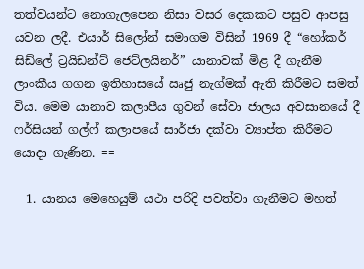තත්වයන්ට නොගැලපෙන නිසා වසර දෙකකට පසුව ආපසු යවන ලදී. එයාර් සිලෝන් සමාගම විසින් 1969 දී “හෝකර් සිඩ්ලේ ට්‍රයිඩන්ට් ජෙට්ලයිනර්” යානාවක් මිළ දී ගැනීම ලාංකීය ගගන ඉතිහාසයේ ඍජු නැග්මක් ඇති කිරීමට සමත් විය. මෙම යානාව කලාපීය ගුවන් සේවා ජාලය අවසානයේ දී ෆර්සියන් ගල්ෆ් කලාපයේ සාර්ජා දක්වා ව්‍යාප්ත කිරීමට යොදා ගැණින. ==

  1. යානය මෙහෙයුම් යථා පරිදි පවත්වා ගැනීමට මහත්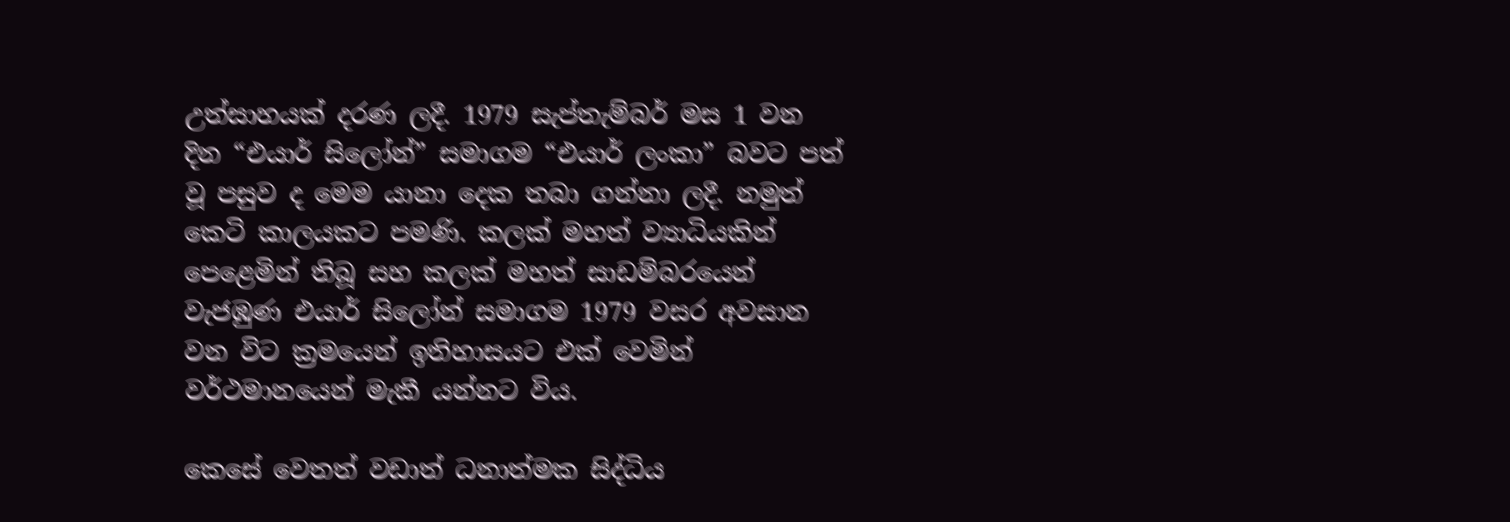උත්සාහයක් දරණ ලදී. 1979 සැප්තැම්බර් මස 1 වන දින “එයාර් සිලෝන්” සමාගම “එයාර් ලංකා” බවට පත් වූ පසුව ද මෙම යානා දෙක තබා ගන්නා ලදී. නමුත් කෙටි කාලයකට පමණි. කලක් මහත් ව්‍යාධියකින් පෙළෙමින් තිබූ සහ කලක් මහත් සාඩම්බරයෙන් වැජඹුණ එයාර් සිලෝන් සමාගම 1979 වසර අවසාන වන විට ක්‍රමයෙන් ඉතිහාස‍යට එක් වෙමින් වර්ථමානයෙන් මැකී යන්නට විය.

කෙසේ වෙතත් වඩාත් ධනාත්මක සිද්ධිය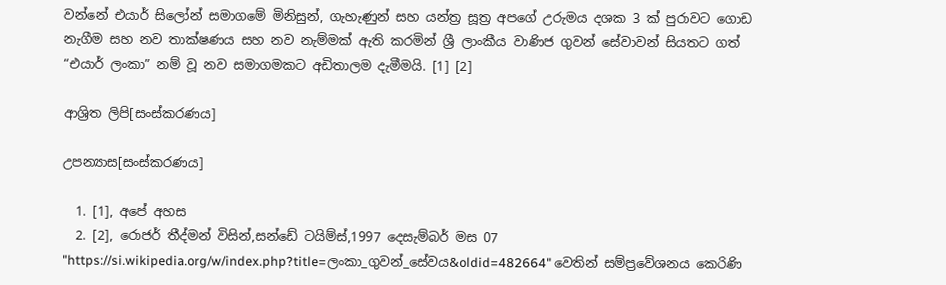වන්නේ එයාර් සිලෝන් සමාගමේ මිනිසුන්, ගැහැණුන් සහ යන්ත්‍ර සූත්‍ර අපගේ උරුමය දශක 3 ක් පුරාවට ගොඩ නැගීම සහ නව තාක්ෂණය සහ නව නැම්මක් ඇති කරමින් ශ්‍රී ලාංකීය වාණිජ ගුවන් සේවාවන් සියතට ගත් “එයාර් ලංකා” නම් වූ නව සමාගමකට අඩිතාලම දැමීමයි. [1] [2]

ආශ්‍රිත ලිපි[සංස්කරණය]

උපන්‍යාස[සංස්කරණය]

  1. [1], අපේ අහස
  2. [2], රොජර් තීද්මන් විසින්,සන්ඩේ ටයිම්ස්,1997 දෙසැම්බර් මස 07
"https://si.wikipedia.org/w/index.php?title=ලංකා_ගුවන්_සේවය&oldid=482664" වෙතින් සම්ප්‍රවේශනය කෙරිණි